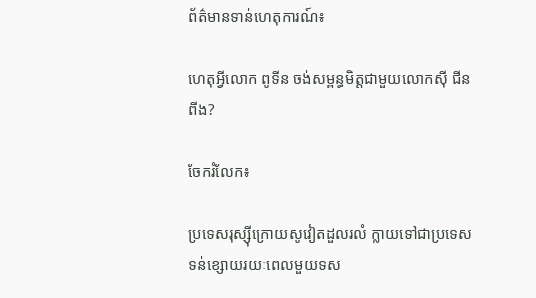ព័ត៌មានទាន់ហេតុការណ៍៖

ហេតុអ្វីលោក ពូទីន ចង់សម្ពន្ធមិត្តជាមួយលោកស៊ី ជីនពីង?

ចែករំលែក៖

ប្រទេសរុស្ស៊ីក្រោយសូវៀតដួលរលំ ក្លាយទៅជាប្រទេសទន់ខ្សោយរយៈពេលមួយទស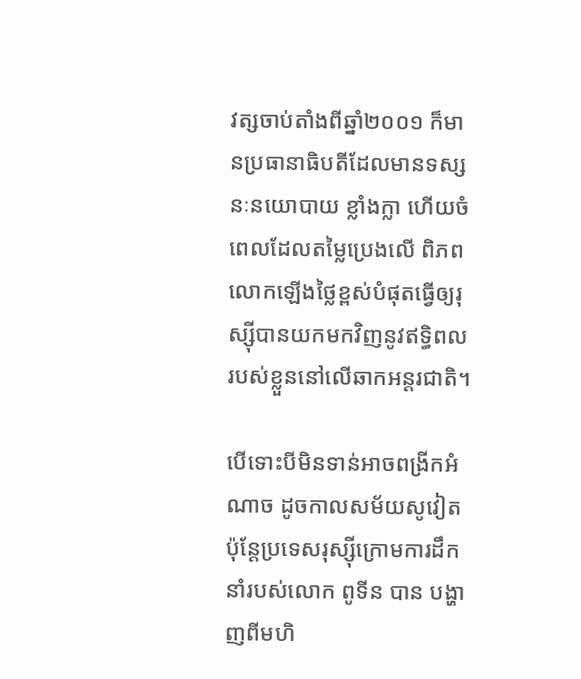វត្សចាប់តាំងពីឆ្នាំ២០០១ ក៏មានប្រធានាធិបតីដែលមានទស្សនៈនយោបាយ ខ្លាំងក្លា ហើយចំពេលដែលតម្លៃប្រេងលើ ពិភពលោកឡើងថ្លៃខ្ពស់បំផុតធ្វើឲ្យរុស្ស៊ីបានយកមកវិញនូវឥទ្ធិពលរបស់ខ្លួននៅលើឆាកអន្តរជាតិ។

បើទោះបីមិនទាន់អាចពង្រីកអំណាច ដូចកាលសម័យសូវៀត ប៉ុន្តែប្រទេសរុស្ស៊ីក្រោមការដឹកនាំរបស់លោក ពូទីន បាន បង្ហាញពីមហិ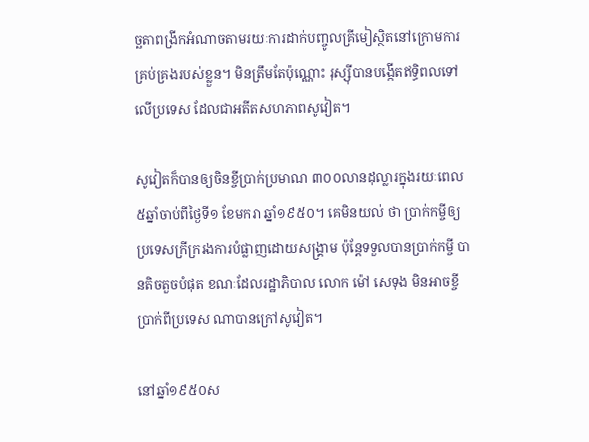ច្ឆតាពង្រីកអំណាចតាមរយៈការដាក់បញ្ចូលគ្រីមៀស្ថិតនៅក្រោមការគ្រប់គ្រងរបស់ខ្លួន។ មិនត្រឹមតែប៉ុណ្ណោះ រុស្ស៊ីបានបង្កើតឥទ្ធិពលទៅលើប្រទេស ដែលជាអតីតសហភាពសូវៀត។

សូវៀតក៏បានឲ្យចិនខ្ចីប្រាក់ប្រមាណ ៣០០លានដុល្លារក្នុងរយៈពេល៥ឆ្នាំចាប់ពីថ្ងៃទី១ ខែមករា ឆ្នាំ១៩៥០។ គេមិនយល់ ថា ប្រាក់កម្ចីឲ្យប្រទេសក្រីក្ររងការបំផ្លាញដោយសង្គ្រាម ប៉ុន្តែទទួលបានប្រាក់កម្ចី បានតិចតួចបំផុត ខណៈដែលរដ្ឋាភិបាល លោក ម៉ៅ សេទុង មិនអាចខ្ចីប្រាក់ពីប្រទេស ណាបានក្រៅសូវៀត។

នៅឆ្នាំ១៩៥០ស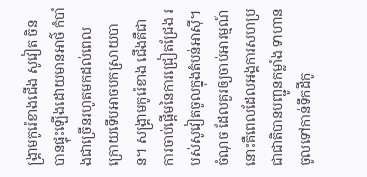ង្គ្រាមកូរ៉េខាងជើង សូវៀត ចិន បានផ្ទុះឡើងដោយមានអាថ៌ កំបាំងជាច្រើនរហូតមកដល់ពេលក្រោយទើបអាចបកស្រាយបាន។ សង្គ្រាមកូរ៉េខាង ជើងគឺជាការចាប់ផ្តើមនៃការជ្រៀតជ្រែង របស់សូវៀតចូលក្នុងតំបន់អាស៊ី។ ចំណុច ដែលគួរឲ្យចាប់អារម្មណ៍នោះគឺពេលដែលអង្គការសហប្រជាជាតិបានបញ្ជូនកម្លាំង ទាហានចូលទៅកាន់ទឹកដីកូ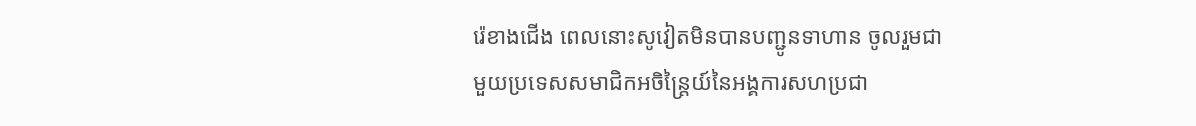រ៉េខាងជើង ពេលនោះសូវៀតមិនបានបញ្ជូនទាហាន ចូលរួមជាមួយប្រទេសសមាជិកអចិន្ត្រៃយ៍នៃអង្គការសហប្រជា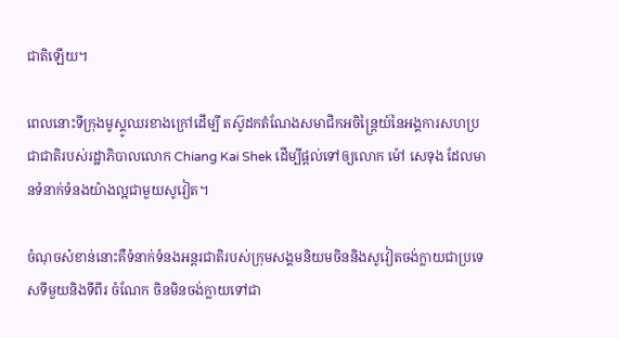ជាតិឡើយ។

ពេលនោះទីក្រុងមូស្គូឈរខាងក្រៅដើម្បី តស៊ូដកតំណែងសមាជិកអចិន្ត្រៃយ៍នៃអង្គការសហប្រជាជាតិរបស់រដ្ឋាភិបាលលោក Chiang Kai Shek ដើម្បីផ្តល់ទៅឲ្យលោក ម៉ៅ សេទុង ដែលមានទំនាក់ទំនងយ៉ាងល្អជាមួយសូវៀត។

ចំណុចសំខាន់នោះគឺទំនាក់ទំនងអន្តរជាតិរបស់ក្រុមសង្គមនិយមចិននិងសូវៀតចង់ក្លាយជាប្រទេសទីមួយនិងទីពីរ ចំណែក ចិនមិនចង់ក្លាយទៅជា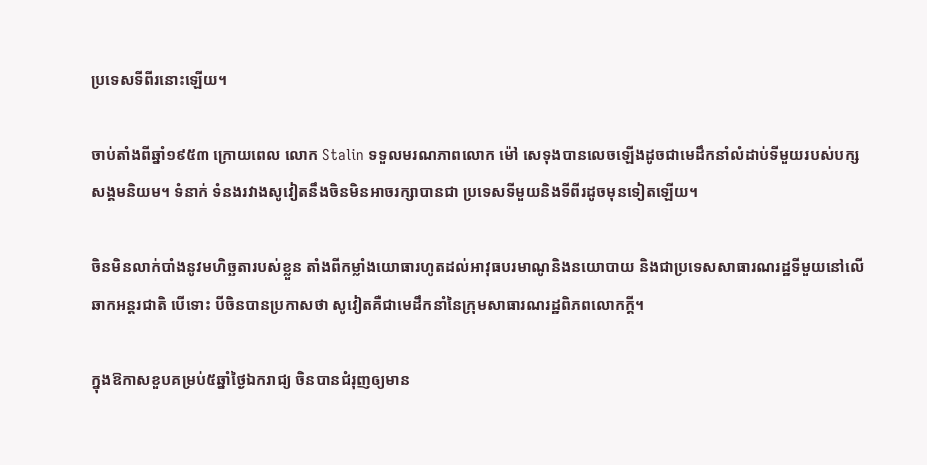ប្រទេសទីពីរនោះឡើយ។

ចាប់តាំងពីឆ្នាំ១៩៥៣ ក្រោយពេល លោក Stalin ទទួលមរណភាពលោក ម៉ៅ សេទុងបានលេចឡើងដូចជាមេដឹកនាំលំដាប់ទីមួយរបស់បក្សសង្គមនិយម។ ទំនាក់ ទំនងរវាងសូវៀតនឹងចិនមិនអាចរក្សាបានជា ប្រទេសទីមួយនិងទីពីរដូចមុនទៀតឡើយ។

ចិនមិនលាក់បាំងនូវមហិច្ឆតារបស់ខ្លួន តាំងពីកម្លាំងយោធារហូតដល់អាវុធបរមាណូនិងនយោបាយ និងជាប្រទេសសាធារណរដ្ឋទីមួយនៅលើឆាកអន្តរជាតិ បើទោះ បីចិនបានប្រកាសថា សូវៀតគឺជាមេដឹកនាំនៃក្រុមសាធារណរដ្ឋពិភពលោកក្តី។

ក្នុងឱកាសខួបគម្រប់៥ឆ្នាំថ្ងៃឯករាជ្យ ចិនបានជំរុញឲ្យមាន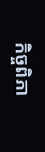កិច្ចពិភា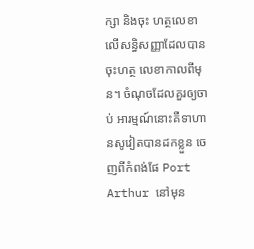ក្សា និងចុះ ហត្ថលេខាលើសន្ធិសញ្ញាដែលបានចុះហត្ថ លេខាកាលពីមុន។ ចំណុចដែលគួរឲ្យចាប់ អារម្មណ៍នោះគឺទាហានសូវៀតបានដកខ្លួន ចេញពីកំពង់ផែ Port Arthur នៅមុន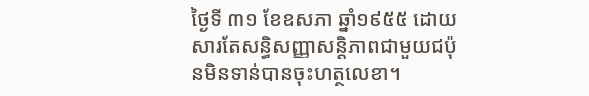ថ្ងៃទី ៣១ ខែឧសភា ឆ្នាំ១៩៥៥ ដោយសារតែសន្ធិសញ្ញាសន្តិភាពជាមួយជប៉ុនមិនទាន់បានចុះហត្ថលេខា។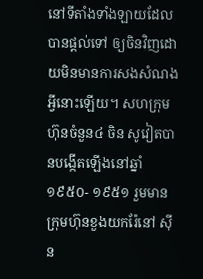នៅទីតាំងទាំងឡាយដែលបានផ្តល់ទៅ ឲ្យចិនវិញដោយមិនមានការសងសំណងអ្វីនោះឡើយ។ សហក្រុមហ៊ុនចំនួន៤ ចិន សូវៀតបានបង្កើតឡើងនៅឆ្នាំ១៩៥០- ១៩៥១ រួមមានក្រុមហ៊ុនខួងយករ៉ែនៅ ស៊ីន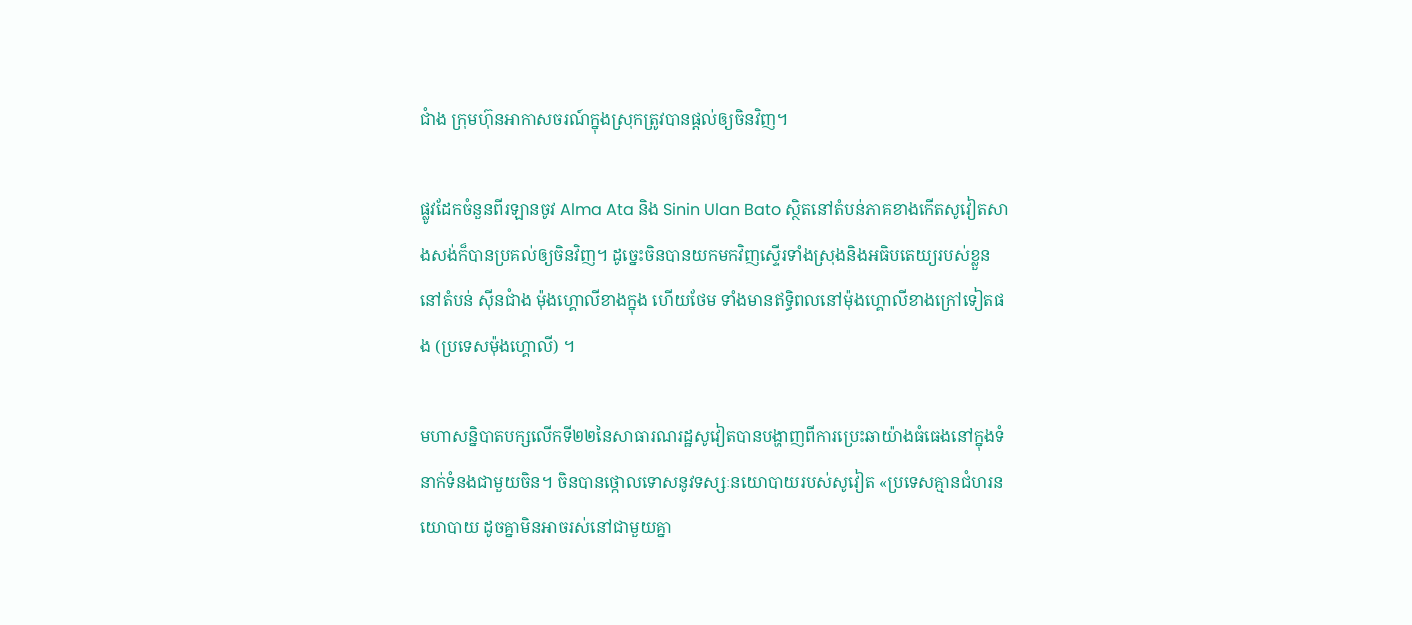ជាំង ក្រុមហ៊ុនអាកាសចរណ៍ក្នុងស្រុកត្រូវបានផ្តល់ឲ្យចិនវិញ។

ផ្លូវដែកចំនួនពីរឡានចូវ Alma Ata និង Sinin Ulan Bato ស្ថិតនៅតំបន់ភាគខាងកើតសូវៀតសាងសង់ក៏បានប្រគល់ឲ្យចិនវិញ។ ដូច្នេះចិនបានយកមកវិញស្ទើរទាំងស្រុងនិងអធិបតេយ្យរបស់ខ្លួននៅតំបន់ ស៊ីនជាំង ម៉ុងហ្គោលីខាងក្នុង ហើយថែម ទាំងមានឥទ្ធិពលនៅម៉ុងហ្គោលីខាងក្រៅទៀតផង (ប្រទេសម៉ុងហ្គោលី) ។

មហាសន្និបាតបក្សលើកទី២២នៃសាធារណរដ្ឋសូវៀតបានបង្ហាញពីការប្រេះឆាយ៉ាងធំធេងនៅក្នុងទំនាក់ទំនងជាមួយចិន។ ចិនបានថ្កោលទោសនូវទស្សៈនយោបាយរបស់សូវៀត «ប្រទេសគ្មានជំហរនយោបាយ ដូចគ្នាមិនអាចរស់នៅជាមួយគ្នា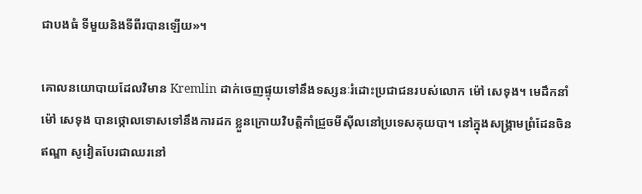ជាបងធំ ទីមួយនិងទីពីរបានឡើយ»។

គោលនយោបាយដែលវិមាន Kremlin ដាក់ចេញផ្ទុយទៅនឹងទស្សនៈរំដោះប្រជាជនរបស់លោក ម៉ៅ សេទុង។ មេដឹកនាំ ម៉ៅ សេទុង បានថ្កោលទោសទៅនឹងការដក ខ្លួនក្រោយវិបត្តិកាំជ្រួចមីស៊ីលនៅប្រទេសគុយបា។ នៅក្នុងសង្គ្រាមព្រំដែនចិន ឥណ្ឌា សូវៀតបែរជាឈរនៅ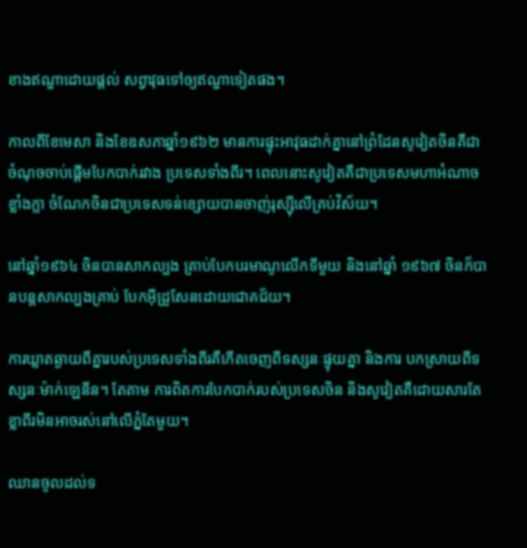ខាងឥណ្ឌាដោយផ្តល់ សព្វាវុធទៅឲ្យឥណ្ឌាទៀតផង។

កាលពីខែមេសា និងខែឧសភាឆ្នាំ១៩៦២ មានការផ្ទុះអាវុធដាក់គ្នានៅព្រំដែនសូវៀតចិនគឺជាចំណុចចាប់ផ្តើមបែកបាក់រវាង ប្រទេសទាំងពីរ។ ពេលនោះសូវៀតគឺជាប្រទេសមហាអំណាចខ្លាំងក្លា ចំណែកចិនជាប្រទេសទន់ខ្សោយបានចាញ់រុស្ស៊ីលើគ្រប់វិស័យ។

នៅឆ្នាំ១៩៦៤ ចិនបានសាកល្បង គ្រាប់បែកបរមាណូលើកទីមួយ និងនៅឆ្នាំ ១៩៦៧ ចិនក៏បានបន្តសាកល្បងគ្រាប់ បែកអ៊ីដ្រូសែនដោយជោគជ័យ។

ការឃ្លាតឆ្ងាយពីគ្នារបស់ប្រទេសទាំងពីរគឺកើតចេញពីទស្សនៈផ្ទុយគ្នា និងការ បកស្រាយពីទស្សនៈម៉ាក់ឡេនីន។ តែតាម ការពិតការបែកបាក់របស់ប្រទេសចិន និងសូវៀតគឺដោយសារតែខ្លាពីរមិនអាចរស់នៅលើភ្នំតែមួយ។

ឈានចូលដល់ទ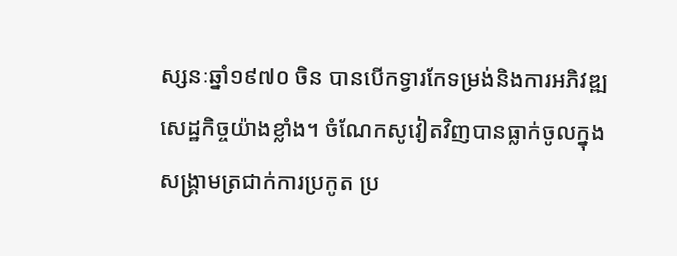ស្សនៈឆ្នាំ១៩៧០ ចិន បានបើកទ្វារកែទម្រង់និងការអភិវឌ្ឍសេដ្ឋកិច្ចយ៉ាងខ្លាំង។ ចំណែកសូវៀតវិញបានធ្លាក់ចូលក្នុងសង្គ្រាមត្រជាក់ការប្រកូត ប្រ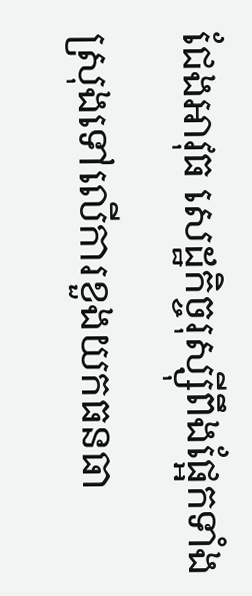ជែងអាវុធ សេដ្ឋកិច្ចរុស្ស៊ីពឹងផ្អែកទាំងស្រុងទៅលើការខួងយកធនធា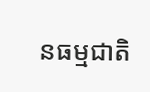នធម្មជាតិ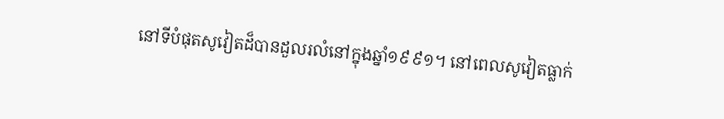នៅទីបំផុតសូវៀតដ៏បានដួលរលំនៅក្នុងឆ្នាំ១៩៩១។ នៅពេលសូវៀតធ្លាក់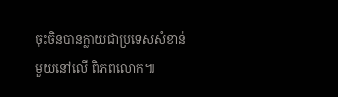ចុះចិនបានក្លាយជាប្រទេសសំខាន់មួយនៅលើ ពិភពលោក៕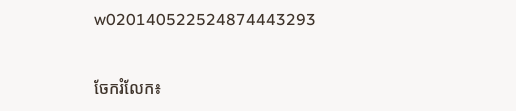w020140522524874443293


ចែករំលែក៖